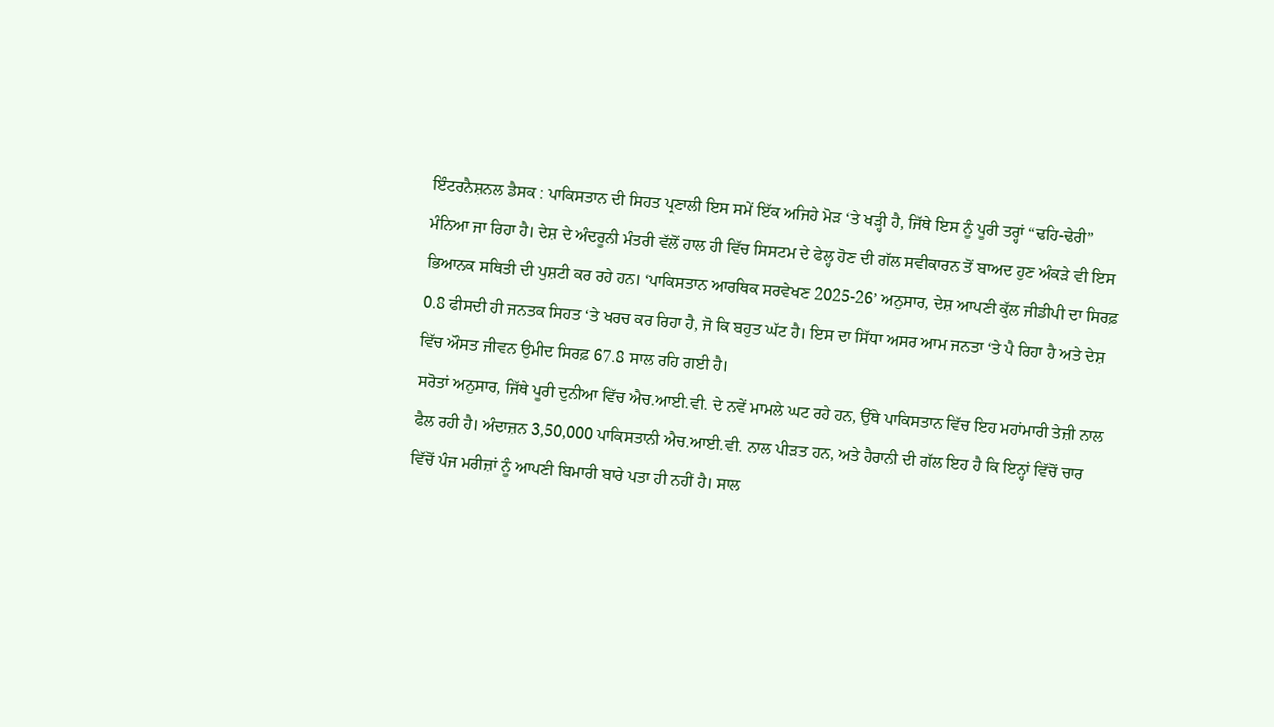ਇੰਟਰਨੈਸ਼ਨਲ ਡੈਸਕ : ਪਾਕਿਸਤਾਨ ਦੀ ਸਿਹਤ ਪ੍ਰਣਾਲੀ ਇਸ ਸਮੇਂ ਇੱਕ ਅਜਿਹੇ ਮੋੜ ‘ਤੇ ਖੜ੍ਹੀ ਹੈ, ਜਿੱਥੇ ਇਸ ਨੂੰ ਪੂਰੀ ਤਰ੍ਹਾਂ “ਢਹਿ-ਢੇਰੀ” ਮੰਨਿਆ ਜਾ ਰਿਹਾ ਹੈ। ਦੇਸ਼ ਦੇ ਅੰਦਰੂਨੀ ਮੰਤਰੀ ਵੱਲੋਂ ਹਾਲ ਹੀ ਵਿੱਚ ਸਿਸਟਮ ਦੇ ਫੇਲ੍ਹ ਹੋਣ ਦੀ ਗੱਲ ਸਵੀਕਾਰਨ ਤੋਂ ਬਾਅਦ ਹੁਣ ਅੰਕੜੇ ਵੀ ਇਸ ਭਿਆਨਕ ਸਥਿਤੀ ਦੀ ਪੁਸ਼ਟੀ ਕਰ ਰਹੇ ਹਨ। ‘ਪਾਕਿਸਤਾਨ ਆਰਥਿਕ ਸਰਵੇਖਣ 2025-26’ ਅਨੁਸਾਰ, ਦੇਸ਼ ਆਪਣੀ ਕੁੱਲ ਜੀਡੀਪੀ ਦਾ ਸਿਰਫ਼ 0.8 ਫੀਸਦੀ ਹੀ ਜਨਤਕ ਸਿਹਤ ‘ਤੇ ਖਰਚ ਕਰ ਰਿਹਾ ਹੈ, ਜੋ ਕਿ ਬਹੁਤ ਘੱਟ ਹੈ। ਇਸ ਦਾ ਸਿੱਧਾ ਅਸਰ ਆਮ ਜਨਤਾ ‘ਤੇ ਪੈ ਰਿਹਾ ਹੈ ਅਤੇ ਦੇਸ਼ ਵਿੱਚ ਔਸਤ ਜੀਵਨ ਉਮੀਦ ਸਿਰਫ਼ 67.8 ਸਾਲ ਰਹਿ ਗਈ ਹੈ।
ਸਰੋਤਾਂ ਅਨੁਸਾਰ, ਜਿੱਥੇ ਪੂਰੀ ਦੁਨੀਆ ਵਿੱਚ ਐਚ.ਆਈ.ਵੀ. ਦੇ ਨਵੇਂ ਮਾਮਲੇ ਘਟ ਰਹੇ ਹਨ, ਉੱਥੇ ਪਾਕਿਸਤਾਨ ਵਿੱਚ ਇਹ ਮਹਾਂਮਾਰੀ ਤੇਜ਼ੀ ਨਾਲ ਫੈਲ ਰਹੀ ਹੈ। ਅੰਦਾਜ਼ਨ 3,50,000 ਪਾਕਿਸਤਾਨੀ ਐਚ.ਆਈ.ਵੀ. ਨਾਲ ਪੀੜਤ ਹਨ, ਅਤੇ ਹੈਰਾਨੀ ਦੀ ਗੱਲ ਇਹ ਹੈ ਕਿ ਇਨ੍ਹਾਂ ਵਿੱਚੋਂ ਚਾਰ ਵਿੱਚੋਂ ਪੰਜ ਮਰੀਜ਼ਾਂ ਨੂੰ ਆਪਣੀ ਬਿਮਾਰੀ ਬਾਰੇ ਪਤਾ ਹੀ ਨਹੀਂ ਹੈ। ਸਾਲ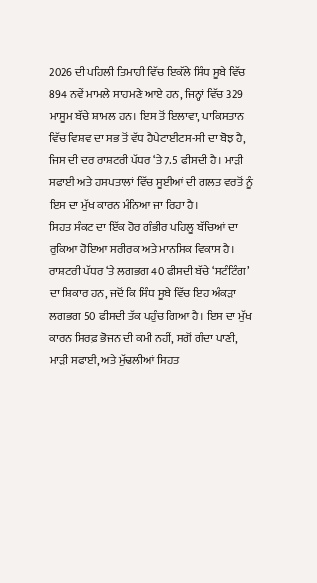2026 ਦੀ ਪਹਿਲੀ ਤਿਮਾਹੀ ਵਿੱਚ ਇਕੱਲੇ ਸਿੰਧ ਸੂਬੇ ਵਿੱਚ 894 ਨਵੇਂ ਮਾਮਲੇ ਸਾਹਮਣੇ ਆਏ ਹਨ, ਜਿਨ੍ਹਾਂ ਵਿੱਚ 329 ਮਾਸੂਮ ਬੱਚੇ ਸ਼ਾਮਲ ਹਨ। ਇਸ ਤੋਂ ਇਲਾਵਾ, ਪਾਕਿਸਤਾਨ ਵਿੱਚ ਵਿਸ਼ਵ ਦਾ ਸਭ ਤੋਂ ਵੱਧ ਹੈਪੇਟਾਈਟਸ-ਸੀ ਦਾ ਬੋਝ ਹੈ, ਜਿਸ ਦੀ ਦਰ ਰਾਸ਼ਟਰੀ ਪੱਧਰ ‘ਤੇ 7.5 ਫੀਸਦੀ ਹੈ। ਮਾੜੀ ਸਫਾਈ ਅਤੇ ਹਸਪਤਾਲਾਂ ਵਿੱਚ ਸੂਈਆਂ ਦੀ ਗਲਤ ਵਰਤੋਂ ਨੂੰ ਇਸ ਦਾ ਮੁੱਖ ਕਾਰਨ ਮੰਨਿਆ ਜਾ ਰਿਹਾ ਹੈ।
ਸਿਹਤ ਸੰਕਟ ਦਾ ਇੱਕ ਹੋਰ ਗੰਭੀਰ ਪਹਿਲੂ ਬੱਚਿਆਂ ਦਾ ਰੁਕਿਆ ਹੋਇਆ ਸਰੀਰਕ ਅਤੇ ਮਾਨਸਿਕ ਵਿਕਾਸ ਹੈ। ਰਾਸ਼ਟਰੀ ਪੱਧਰ ‘ਤੇ ਲਗਭਗ 40 ਫੀਸਦੀ ਬੱਚੇ ‘ਸਟੰਟਿੰਗ’ ਦਾ ਸ਼ਿਕਾਰ ਹਨ, ਜਦੋਂ ਕਿ ਸਿੰਧ ਸੂਬੇ ਵਿੱਚ ਇਹ ਅੰਕੜਾ ਲਗਭਗ 50 ਫੀਸਦੀ ਤੱਕ ਪਹੁੰਚ ਗਿਆ ਹੈ। ਇਸ ਦਾ ਮੁੱਖ ਕਾਰਨ ਸਿਰਫ਼ ਭੋਜਨ ਦੀ ਕਮੀ ਨਹੀਂ, ਸਗੋਂ ਗੰਦਾ ਪਾਣੀ, ਮਾੜੀ ਸਫਾਈ, ਅਤੇ ਮੁੱਢਲੀਆਂ ਸਿਹਤ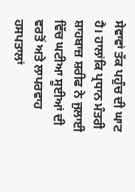ਸੇਵਾਵਾਂ ਤੱਕ ਪਹੁੰਚ ਦੀ ਘਾਟ ਹੈ। ਹਾਲਾਂਕਿ ਪ੍ਰਧਾਨ ਮੰਤਰੀ ਸ਼ਾਹਬਾਜ਼ ਸ਼ਰੀਫ ਨੇ ਜੁਲਾਈ ਵਿੱਚ ਘਟੀਆ ਸੂਈਆਂ ਦੀ ਵਰਤੋਂ ਅਤੇ ਲਾਪਰਵਾਹ ਹਸਪਤਾਲਾਂ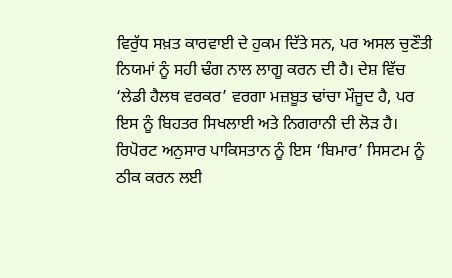ਵਿਰੁੱਧ ਸਖ਼ਤ ਕਾਰਵਾਈ ਦੇ ਹੁਕਮ ਦਿੱਤੇ ਸਨ, ਪਰ ਅਸਲ ਚੁਣੌਤੀ ਨਿਯਮਾਂ ਨੂੰ ਸਹੀ ਢੰਗ ਨਾਲ ਲਾਗੂ ਕਰਨ ਦੀ ਹੈ। ਦੇਸ਼ ਵਿੱਚ ‘ਲੇਡੀ ਹੈਲਥ ਵਰਕਰ’ ਵਰਗਾ ਮਜ਼ਬੂਤ ਢਾਂਚਾ ਮੌਜੂਦ ਹੈ, ਪਰ ਇਸ ਨੂੰ ਬਿਹਤਰ ਸਿਖਲਾਈ ਅਤੇ ਨਿਗਰਾਨੀ ਦੀ ਲੋੜ ਹੈ। ਰਿਪੋਰਟ ਅਨੁਸਾਰ ਪਾਕਿਸਤਾਨ ਨੂੰ ਇਸ ‘ਬਿਮਾਰ’ ਸਿਸਟਮ ਨੂੰ ਠੀਕ ਕਰਨ ਲਈ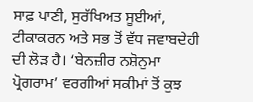ਸਾਫ਼ ਪਾਣੀ, ਸੁਰੱਖਿਅਤ ਸੂਈਆਂ, ਟੀਕਾਕਰਨ ਅਤੇ ਸਭ ਤੋਂ ਵੱਧ ਜਵਾਬਦੇਹੀ ਦੀ ਲੋੜ ਹੈ। ‘ਬੇਨਜ਼ੀਰ ਨਸ਼ੋਨੁਮਾ ਪ੍ਰੋਗਰਾਮ’ ਵਰਗੀਆਂ ਸਕੀਮਾਂ ਤੋਂ ਕੁਝ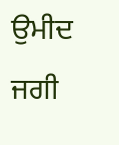ਉਮੀਦ ਜਗੀ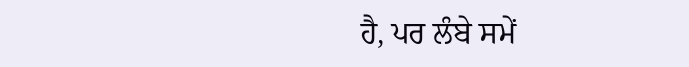ਹੈ, ਪਰ ਲੰਬੇ ਸਮੇਂ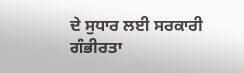ਦੇ ਸੁਧਾਰ ਲਈ ਸਰਕਾਰੀ ਗੰਭੀਰਤਾ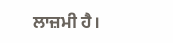ਲਾਜ਼ਮੀ ਹੈ।